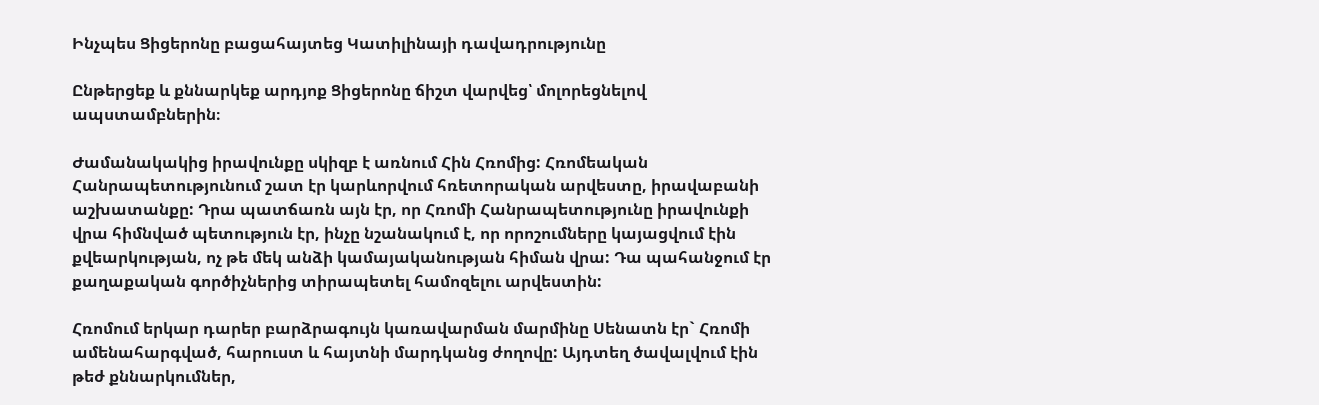Ինչպես Ցիցերոնը բացահայտեց Կատիլինայի դավադրությունը

Ընթերցեք և քննարկեք արդյոք Ցիցերոնը ճիշտ վարվեց՝ մոլորեցնելով ապստամբներին։

Ժամանակակից իրավունքը սկիզբ է առնում Հին Հռոմից: Հռոմեական Հանրապետությունում շատ էր կարևորվում հռետորական արվեստը, իրավաբանի աշխատանքը: Դրա պատճառն այն էր, որ Հռոմի Հանրապետությունը իրավունքի վրա հիմնված պետություն էր, ինչը նշանակում է, որ որոշումները կայացվում էին քվեարկության, ոչ թե մեկ անձի կամայականության հիման վրա: Դա պահանջում էր քաղաքական գործիչներից տիրապետել համոզելու արվեստին:

Հռոմում երկար դարեր բարձրագույն կառավարման մարմինը Սենատն էր` Հռոմի ամենահարգված, հարուստ և հայտնի մարդկանց ժողովը: Այդտեղ ծավալվում էին թեժ քննարկումներ,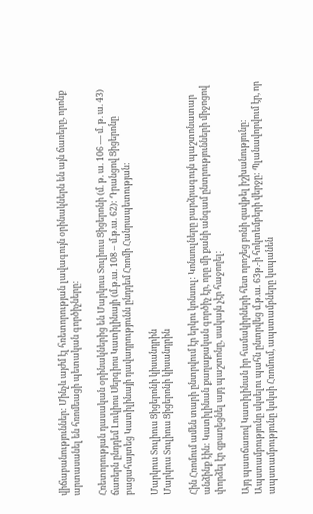վիճաբանություններ: Մինչև այժմ էլ հռետորության լավագույն օրինակներն են այն ճառերը, որոնք արտասանել են հռոմեացի պետական գործիչները:

Հռետորության դասական օրինակներից են Մարկուս Տուլիուս Ցիցերոնի (մ. թ. ա. 106 — մ. թ. ա. 43) ճառերն ընդդեմ Լուկիոս Սերգիոս Կատիլինայի (մ.թ.ա. 108 – մ.թ.ա. 62): Դրանցով Ցիցերոնը բացահայտեց Կատիլինայի դավադրությունն ընդդեմ Հռոմի Հանրապետության:

Մարկուս Տուլիուս Ցիցերոնի կիսանդրին
Մարկուս Տուլիուս Ցիցերոնի կիսանդրին

Հին Հռոմում ամեն տարի ընտրվում էր երկու կոնսուլ: Կոնսուլները բարձրագույն պաշտոնատար անձինք էին: Կատիլինան քաղաքական գործիչ էր, որը մի քանի անգամ ընտրությունների միջոցով փորձել էր զբաղեցնել այդ պաշտոնը, սակայն չէր հաջողել:

Այդ պատճառով Կատիլինան իր համակիրների հետ որոշեց բռնի զավթել իշխանությունը: Ապստամբությունը սկսելու պահն ընտրվեց մ.թ.ա. 63թ.-ի հոկտեմբերի վերջը: Պլանավորվում էր, որ ապստամբությունը կսկսի Հռոմում, ապստամբները կսպանեն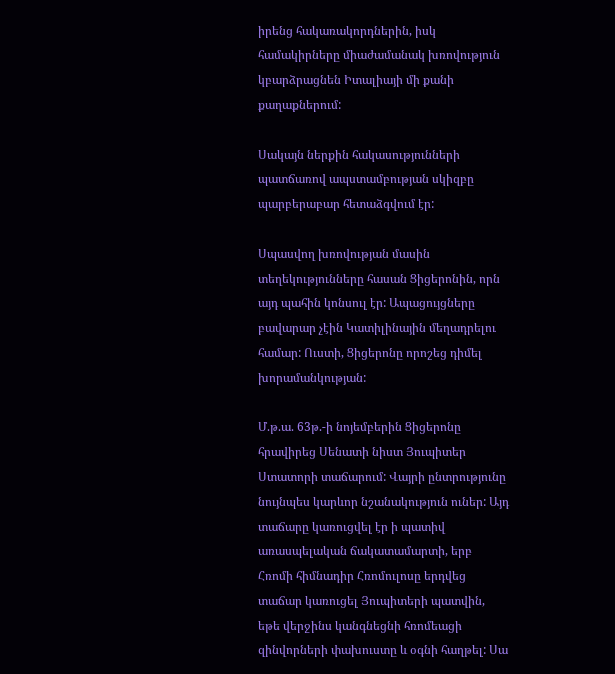իրենց հակառակորդներին, իսկ համակիրները միաժամանակ խռովություն կբարձրացնեն Իտալիայի մի քանի քաղաքներում:

Սակայն ներքին հակասությունների պատճառով ապստամբության սկիզբը պարբերաբար հետաձգվում էր:

Սպասվող խռովության մասին տեղեկությունները հասան Ցիցերոնին, որն այդ պահին կոնսուլ էր: Ապացույցները բավարար չէին Կատիլինային մեղադրելու համար: Ուստի, Ցիցերոնը որոշեց դիմել խորամանկության:

Մ.թ.ա. 63թ.-ի նոյեմբերին Ցիցերոնը հրավիրեց Սենատի նիստ Յուպիտեր Ստատորի տաճարում: Վայրի ընտրությունը նույնպես կարևոր նշանակություն ուներ: Այդ տաճարը կառուցվել էր ի պատիվ առասպելական ճակատամարտի, երբ Հռոմի հիմնադիր Հռոմուլոսը երդվեց տաճար կառուցել Յուպիտերի պատվին, եթե վերջինս կանգնեցնի հռոմեացի զինվորների փախուստը և օգնի հաղթել: Սա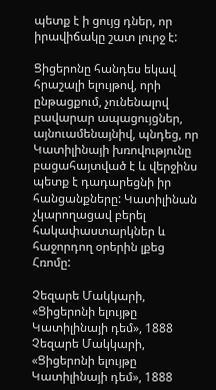պետք է ի ցույց դներ, որ իրավիճակը շատ լուրջ է:

Ցիցերոնը հանդես եկավ հրաշալի ելույթով, որի ընթացքում, չունենալով բավարար ապացույցներ, այնուամենայնիվ, պնդեց, որ Կատիլինայի խռովությունը բացահայտված է և վերջինս պետք է դադարեցնի իր հանցանքները: Կատիլինան չկարողացավ բերել հակափաստարկներ և հաջորդող օրերին լքեց Հռոմը:

Չեզարե Մակկարի, «Ցիցերոնի ելույթը Կատիլինայի դեմ», 1888
Չեզարե Մակկարի, «Ցիցերոնի ելույթը Կատիլինայի դեմ», 1888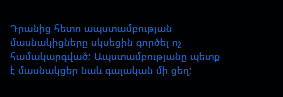Դրանից հետո ապստամբության մասնակիցները սկսեցին գործել ոչ համակարգված: Ապստամբությանը պետք է մասնակցեր նաև գալական մի ցեղ: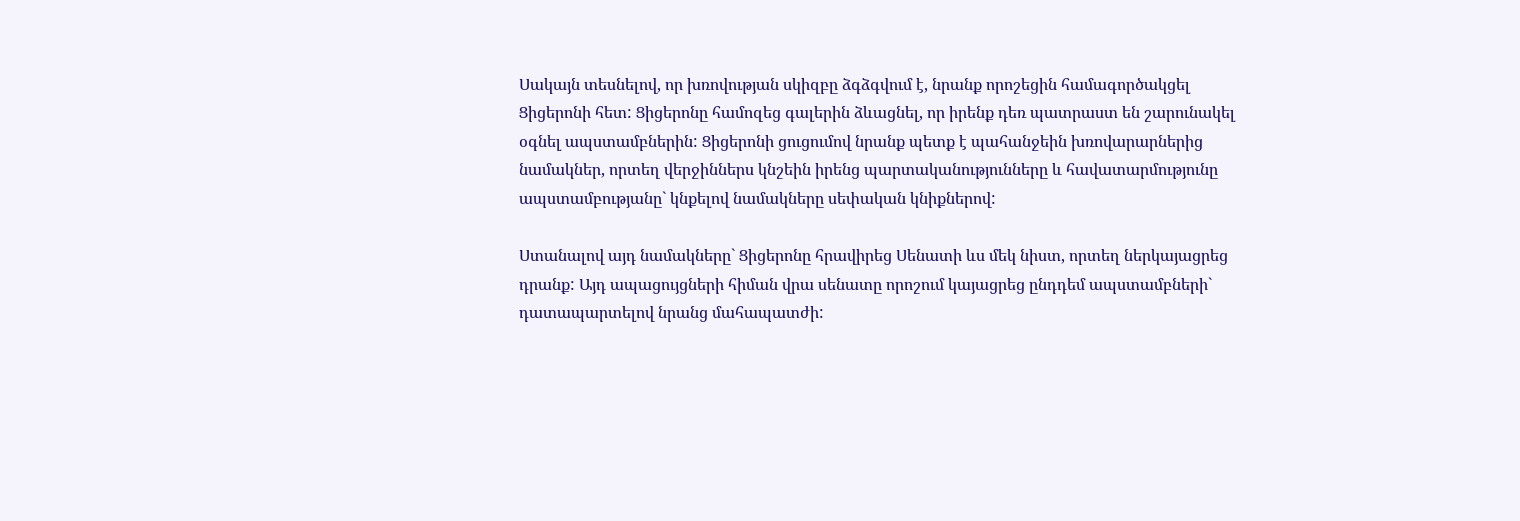Սակայն տեսնելով, որ խռովության սկիզբը ձգձգվում է, նրանք որոշեցին համագործակցել Ցիցերոնի հետ: Ցիցերոնը համոզեց գալերին ձևացնել, որ իրենք դեռ պատրաստ են շարունակել օգնել ապստամբներին: Ցիցերոնի ցուցումով նրանք պետք է պահանջեին խռովարարներից նամակներ, որտեղ վերջիններս կնշեին իրենց պարտականությունները և հավատարմությունը ապստամբությանը` կնքելով նամակները սեփական կնիքներով:

Ստանալով այդ նամակները` Ցիցերոնը հրավիրեց Սենատի ևս մեկ նիստ, որտեղ ներկայացրեց դրանք: Այդ ապացույցների հիման վրա սենատը որոշում կայացրեց ընդդեմ ապստամբների` դատապարտելով նրանց մահապատժի: